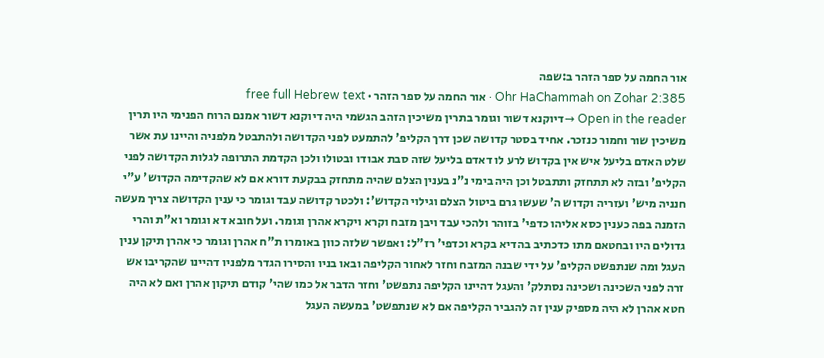אור החמה על ספר הזהר ב:שפה
Ohr HaChammah on Zohar 2:385 · אור החמה על ספר הזהר · free full Hebrew text
Open in the reader →דיוקנא דשור וגומר בתרין משיכין הזהב הגשמי היה דיוקנא דשור אמנם הרוח הפנימי היו תרין משיכין שור וחמור כנזכר. אחיד בסטר קדושה שכן דרך הקליפ' להתמעט לפני הקדושה ולהתבטל מלפניה והיינו עת אשר שלט האדם בליעל איש אין בקדוש לרע לו דאדם בליעל שזה סבת אבודו ובטולו ולכן הקדמת התרופה לגלות הקדושה לפני הקליפ' ובזה לא תתחזק ותתבטל וכן היה בימי נ"נ בענין הצלם שהיה מתחזק בבקעת דורא אם לא שהקדימה הקדוש' ע"י חנניה מיש' ועזריה וקדוש ה' שעשו גרם ביטול הצלם וגילוי הקדוש': ולכטר קדושה עבד וגומר כי ענין הקדושה צריך מעשה הזמנה בפה כענין כסא אליהו כדפי' בזוהר ולהכי עבד ויבן מזבח וקרא ויקרא אהרן וגומר. ועל חובא דא וגומר וא"ת והרי גדולים היו ובחטאם מתו כדכתיב בהדיא בקרא וכדפי' רז"ל: ואפשר שלזה כוון באומרו ת"ח אהרן וגומר כי אהרן תיקן ענין העגל ומה שנתפשט הקליפ' על ידי שבנה המזבח וחזר לאחור הקליפה ובאו בניו והסירו הגדר מלפניו דהיינו שהקריבו אש זרה לפני השכינה ושכינה נסתלק' והעגל דהיינו הקליפה נתפשט' וחזר הדבר אל כמו שהי' קודם תיקון אהרן ואם לא היה חטא אהרן לא היה מספיק ענין זה להגביר הקליפה אם לא שנתפשט' במעשה העגל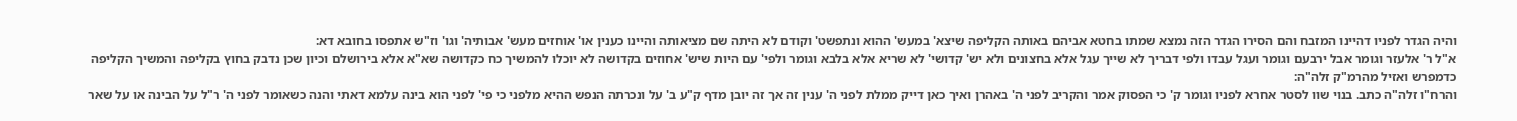והיה הגדר לפניו דהיינו המזבח והם הסירו הגדר הזה נמצא שמתו בחטא אביהם באותה הקליפה שיצא' במעש' ההוא ונתפשט' וקודם לא היתה שם מציאותה והיינו כענין או' אוחזים מעש' אבותיה' וגו' וז"ש אתפסו בחובא דא:
א"ל ר' אלעזר וגומר אבל ירבעם וגומר ועגל עבדו ולפי דבריך לא שייך עגל אלא בחצונים ולא יש' קדושי' לא שריא אלא בלבא וגומר ולפי' עם היות שיש' אחוזים בקדושה לא יוכלו להמשיך כח כקדושה שא"א אלא בירושלם וכיון שכן נדבק בחוץ בקליפה והמשיך הקליפה כדמפרש ואזיל מהרמ"ק זלה"ה:
והרח"ו זלה"ה כתב. בנוי שוו לסטר אחרא לפניו וגומר ק' כי הפסוק אמר והקריב לפני ה' באהרן ואיך כאן דייק ממלת לפני ה' ענין זה אך זה יובן מדף ק"ע ב' על ונכרתה הנפש ההיא מלפני כי פי' לפני הוא בינה עלמא דאתי והנה כשאומר לפני ה' ר"ל על הבינה או על שאר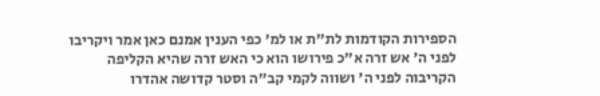הספירות הקודמות לת"ת או למ' כפי הענין אמנם כאן אמר ויקריבו לפני ה' אש זרה א"כ פירושו הוא כי האש זרה שהיא הקליפה הקריבוה לפני ה' ושווה לקמי קב"ה וסטר קדושה אהדרו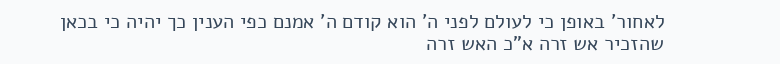לאחור' באופן כי לעולם לפני ה' הוא קודם ה' אמנם כפי הענין כך יהיה כי בכאן שהזכיר אש זרה א"כ האש זרה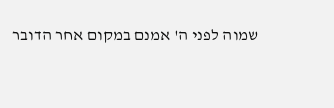שמוה לפני ה' אמנם במקום אחר הדובר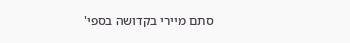סתם מיירי בקדושה בספי'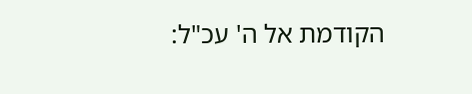הקודמת אל ה' עכ"ל: